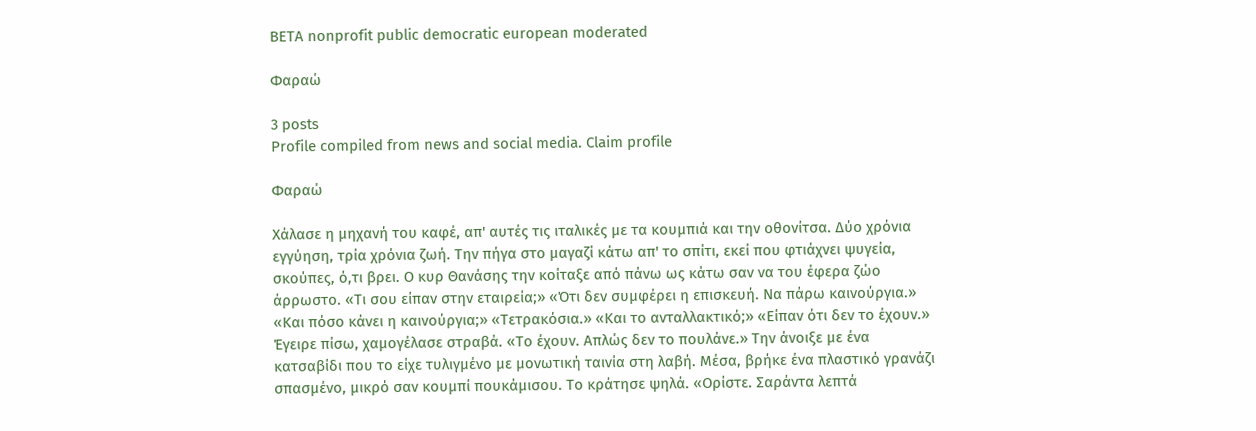BETA nonprofit public democratic european moderated

Φαραώ

3 posts
Profile compiled from news and social media. Claim profile

Φαραώ

Χάλασε η μηχανή του καφέ, απ' αυτές τις ιταλικές με τα κουμπιά και την οθονίτσα. Δύο χρόνια εγγύηση, τρία χρόνια ζωή. Την πήγα στο μαγαζί κάτω απ' το σπίτι, εκεί που φτιάχνει ψυγεία, σκούπες, ό,τι βρει. Ο κυρ Θανάσης την κοίταξε από πάνω ως κάτω σαν να του έφερα ζώο άρρωστο. «Τι σου είπαν στην εταιρεία;» «Ότι δεν συμφέρει η επισκευή. Να πάρω καινούργια.» «Και πόσο κάνει η καινούργια;» «Τετρακόσια.» «Και το ανταλλακτικό;» «Είπαν ότι δεν το έχουν.» Έγειρε πίσω, χαμογέλασε στραβά. «Το έχουν. Απλώς δεν το πουλάνε.» Την άνοιξε με ένα κατσαβίδι που το είχε τυλιγμένο με μονωτική ταινία στη λαβή. Μέσα, βρήκε ένα πλαστικό γρανάζι σπασμένο, μικρό σαν κουμπί πουκάμισου. Το κράτησε ψηλά. «Ορίστε. Σαράντα λεπτά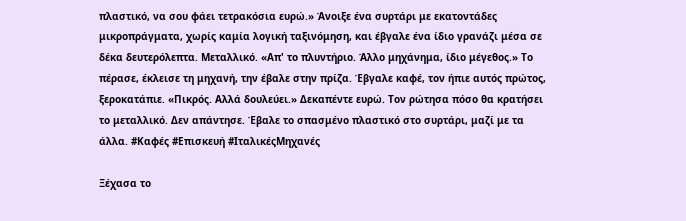πλαστικό, να σου φάει τετρακόσια ευρώ.» Άνοιξε ένα συρτάρι με εκατοντάδες μικροπράγματα, χωρίς καμία λογική ταξινόμηση, και έβγαλε ένα ίδιο γρανάζι μέσα σε δέκα δευτερόλεπτα. Μεταλλικό. «Απ' το πλυντήριο. Άλλο μηχάνημα, ίδιο μέγεθος.» Το πέρασε, έκλεισε τη μηχανή, την έβαλε στην πρίζα. Έβγαλε καφέ, τον ήπιε αυτός πρώτος, ξεροκατάπιε. «Πικρός. Αλλά δουλεύει.» Δεκαπέντε ευρώ. Τον ρώτησα πόσο θα κρατήσει το μεταλλικό. Δεν απάντησε. Έβαλε το σπασμένο πλαστικό στο συρτάρι, μαζί με τα άλλα. #Καφές #Επισκευή #ΙταλικέςΜηχανές

Ξέχασα το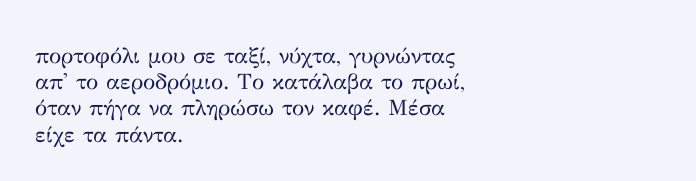πορτοφόλι μου σε ταξί, νύχτα, γυρνώντας απ' το αεροδρόμιο. Το κατάλαβα το πρωί, όταν πήγα να πληρώσω τον καφέ. Μέσα είχε τα πάντα.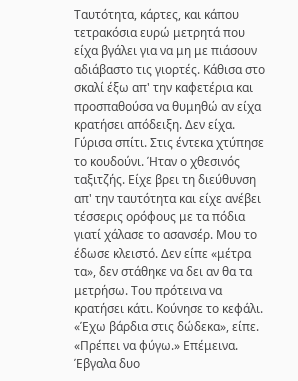Ταυτότητα, κάρτες, και κάπου τετρακόσια ευρώ μετρητά που είχα βγάλει για να μη με πιάσουν αδιάβαστο τις γιορτές. Κάθισα στο σκαλί έξω απ' την καφετέρια και προσπαθούσα να θυμηθώ αν είχα κρατήσει απόδειξη. Δεν είχα. Γύρισα σπίτι. Στις έντεκα χτύπησε το κουδούνι. Ήταν ο χθεσινός ταξιτζής. Είχε βρει τη διεύθυνση απ' την ταυτότητα και είχε ανέβει τέσσερις ορόφους με τα πόδια γιατί χάλασε το ασανσέρ. Μου το έδωσε κλειστό. Δεν είπε «μέτρα τα», δεν στάθηκε να δει αν θα τα μετρήσω. Του πρότεινα να κρατήσει κάτι. Κούνησε το κεφάλι. «Έχω βάρδια στις δώδεκα», είπε. «Πρέπει να φύγω.» Επέμεινα. Έβγαλα δυο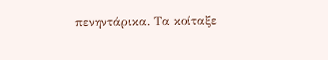πενηντάρικα. Τα κοίταξε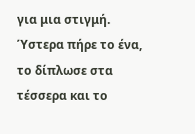για μια στιγμή. Ύστερα πήρε το ένα, το δίπλωσε στα τέσσερα και το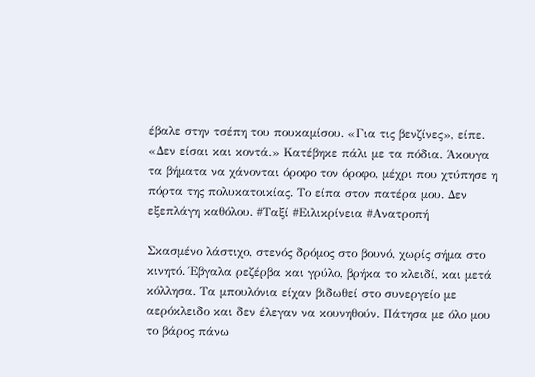έβαλε στην τσέπη του πουκαμίσου. «Για τις βενζίνες», είπε. «Δεν είσαι και κοντά.» Κατέβηκε πάλι με τα πόδια. Άκουγα τα βήματα να χάνονται όροφο τον όροφο, μέχρι που χτύπησε η πόρτα της πολυκατοικίας. Το είπα στον πατέρα μου. Δεν εξεπλάγη καθόλου. #Ταξί #Ειλικρίνεια #Ανατροπή

Σκασμένο λάστιχο, στενός δρόμος στο βουνό, χωρίς σήμα στο κινητό. Έβγαλα ρεζέρβα και γρύλο, βρήκα το κλειδί, και μετά κόλλησα. Τα μπουλόνια είχαν βιδωθεί στο συνεργείο με αερόκλειδο και δεν έλεγαν να κουνηθούν. Πάτησα με όλο μου το βάρος πάνω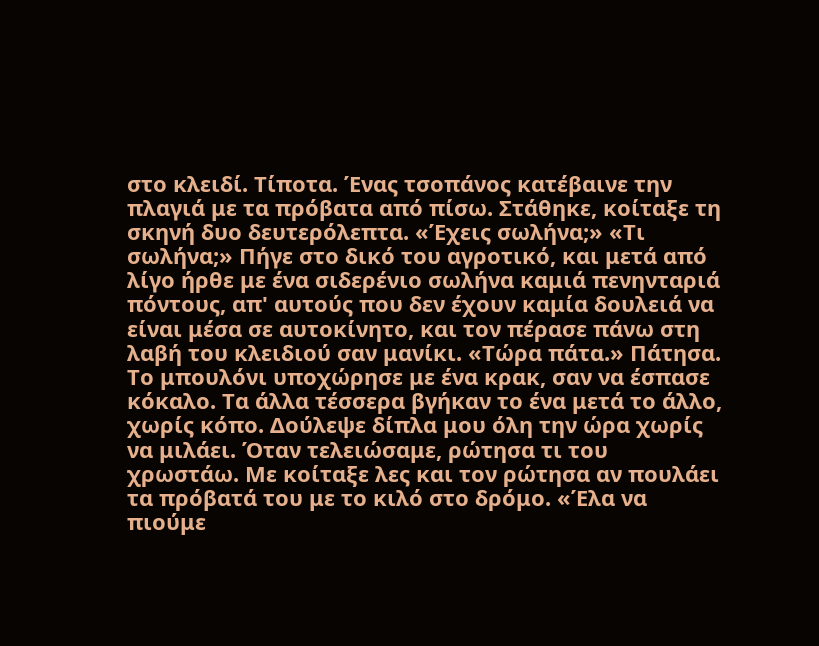στο κλειδί. Τίποτα. Ένας τσοπάνος κατέβαινε την πλαγιά με τα πρόβατα από πίσω. Στάθηκε, κοίταξε τη σκηνή δυο δευτερόλεπτα. «Έχεις σωλήνα;» «Τι σωλήνα;» Πήγε στο δικό του αγροτικό, και μετά από λίγο ήρθε με ένα σιδερένιο σωλήνα καμιά πενηνταριά πόντους, απ' αυτούς που δεν έχουν καμία δουλειά να είναι μέσα σε αυτοκίνητο, και τον πέρασε πάνω στη λαβή του κλειδιού σαν μανίκι. «Τώρα πάτα.» Πάτησα. Το μπουλόνι υποχώρησε με ένα κρακ, σαν να έσπασε κόκαλο. Τα άλλα τέσσερα βγήκαν το ένα μετά το άλλο, χωρίς κόπο. Δούλεψε δίπλα μου όλη την ώρα χωρίς να μιλάει. Όταν τελειώσαμε, ρώτησα τι του χρωστάω. Με κοίταξε λες και τον ρώτησα αν πουλάει τα πρόβατά του με το κιλό στο δρόμο. «Έλα να πιούμε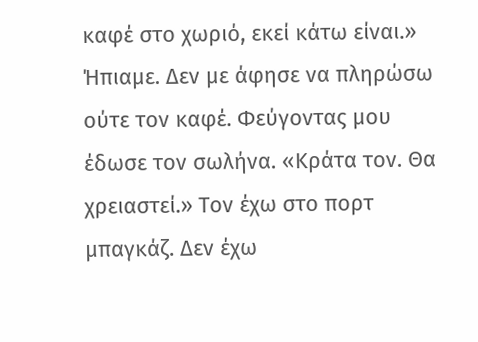καφέ στο χωριό, εκεί κάτω είναι.» Ήπιαμε. Δεν με άφησε να πληρώσω ούτε τον καφέ. Φεύγοντας μου έδωσε τον σωλήνα. «Κράτα τον. Θα χρειαστεί.» Τον έχω στο πορτ μπαγκάζ. Δεν έχω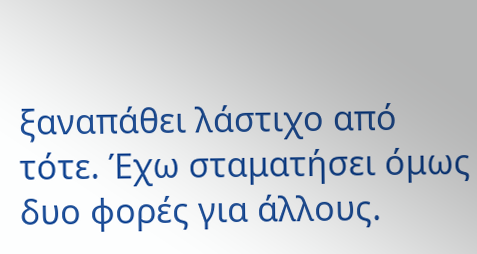ξαναπάθει λάστιχο από τότε. Έχω σταματήσει όμως δυο φορές για άλλους.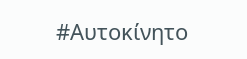#Αυτοκίνητο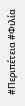#Περιπέτεια #Φιλία